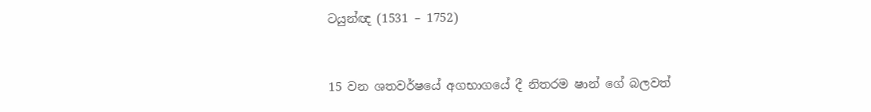ටයුන්ඥ (1531 – 1752)


15 වන ශතවර්ෂයේ අගභාගයේ දී නිතරම ෂාන් ගේ බලවත්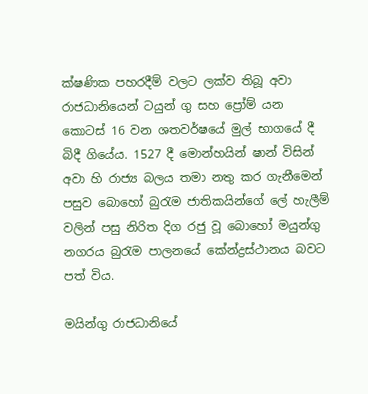ක්ෂණික පහරදීම් වලට ලක්ව තිබූ අවා රාජධානියෙන් ටයුන් ගු සහ ප්‍රෝම් යන කොටස් 16 වන ශතවර්ෂයේ මුල් භාගයේ දී බිදී ගියේය. 1527 දී මොන්හයින් ෂාන් විසින් අවා හි රාජ්‍ය බලය තමා නතු කර ගැනීමෙන් පසුව බොහෝ බුරැම ජාතිකයින්ගේ ලේ හැලීම් වලින් පසු නිරිත දිග රජු වූ බොහෝ මයුන්ගු නගරය බුරැම පාලනයේ කේන්ද්‍රස්ථානය බවට පත් විය.

මයින්ගු රාජධානියේ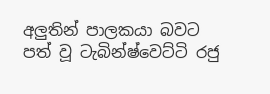අලුතින් පාලකයා බවට පත් වූ ටැබින්ෂ්වෙට්ටි රජු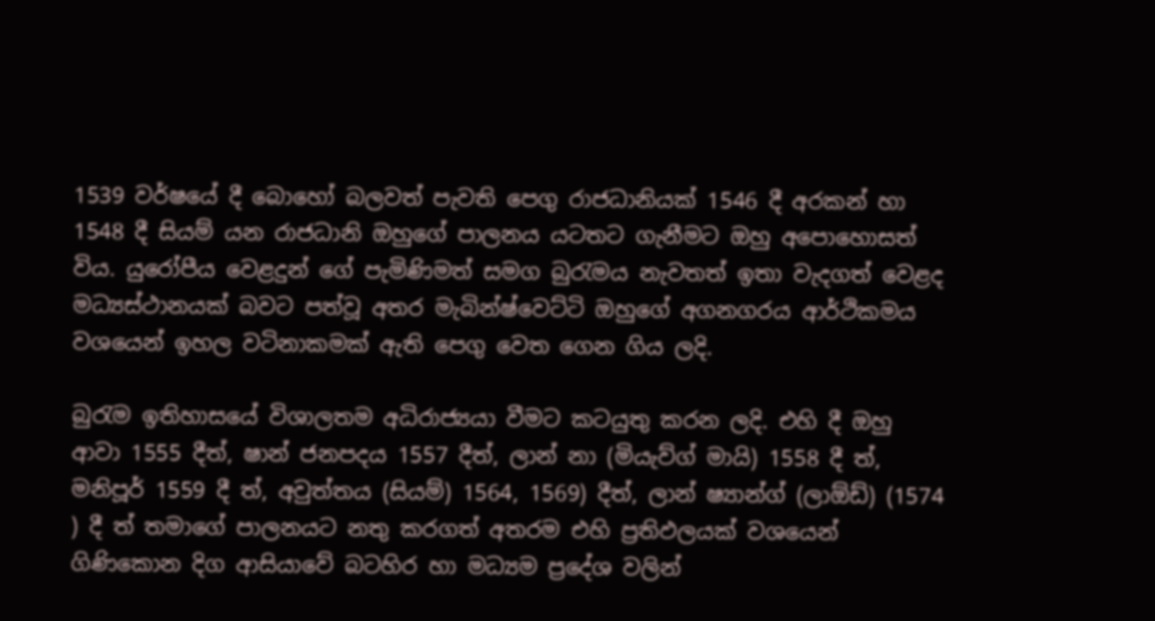1539 වර්ෂයේ දී බොහෝ බලවත් පැවති පෙගු රාජධානියක් 1546 දී අරකන් හා 1548 දී සියම් යන රාජධානි ඔහුගේ පාලනය යටතට ගැනීමට ඔහු අපොහොසත් විය. යුරෝපීය වෙළදුන් ගේ පැමිණිමත් සමග බුරැමය නැවතත් ඉතා වැදගත් වෙළද මධ්‍යස්ථානයක් බවට පත්වූ අතර මැබින්ෂ්වෙට්ටි ඔහුගේ අගනගරය ආර්ථිකමය වශයෙන් ඉහල වටිනාකමක් ඇති පෙගු වෙත ගෙන ගිය ලදි.

බුරැම ඉතිහාසයේ විශාලතම අධිරාජ්‍යයා වීමට කටයුතු කරන ලදි. එහි දී ඔහු ආවා 1555 දීත්, ෂාන් ජනපදය 1557 දීත්, ලාන් නා (මියැව්ග් මායි) 1558 දී ත්, මනිපූර් 1559 දී ත්, අවුත්තය (සියම්) 1564, 1569) දීත්, ලාන් ෂ්‍යාන්ග් (ලාඕඩ්) (1574 ) දී ත් තමාගේ පාලනයට නතු කරගත් අතරම එහි ප්‍රතිඵලයක් වශයෙන් ගිණිකොන දිග ආසියාවේ බටහිර හා මධ්‍යම ප්‍රදේශ වලින්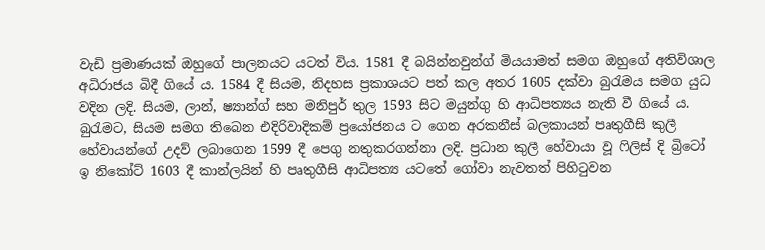වැඩි ප්‍රමාණයක් ඔහුගේ පාලනයට යටත් විය. 1581 දී බයින්නවුන්ග් මියයාමත් සමග ඔහුගේ අතිවිශාල අධිරාජය බිදී ගියේ ය. 1584 දී සියම, නිදහස ප්‍රකාශයට පත් කල අතර 1605 දක්වා බුරැමය සමග යුධ වදින ලදි. සියම, ලාන්, ෂ්‍යාන්ග් සහ මනිපුර් තුල 1593 සිට මයුන්ගු හි ආධිපත්‍යය නැති වී ගියේ ය. බුරැමට, සියම සමග තිබෙන එදිරිවාදිකම් ප්‍රයෝජනය ට ගෙන අරකනීස් බලකායන් පෘතුගීසි කුලී හේවායන්‍ගේ උදව් ලබාගෙන 1599 දී පෙගු නතුකරගන්නා ලදි. ප්‍රධාන කුලී හේවායා වූ ෆිලිස් දි බ්‍රිටෝ ඉ නිකෝට් 1603 දී කාන්ලයින් හි පෘතුගීසි ආධිපත්‍ය යටතේ ගෝවා නැවතත් පිහිටුවන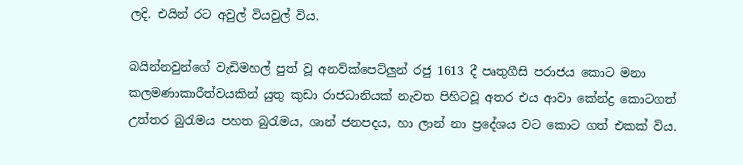ලදි. එයින් රට අවුල් වියවුල් විය.

බයින්නවුන්ගේ වැඩිමහල් පුත් වූ අනව්ක්පෙට්ලුන් ‍රජු 1613 දී පෘතුගීසි පරාජය කොට මනා කලමණාකාරීත්වයකින් යුතු කුඩා රාජධානියක් නැවත පිහිටවූ අතර එය ආවා කේන්ද්‍ර කොටගත් උත්තර බුරැමය පහත බුරැමය, ශාන් ජනපදය, හා ලාන් නා ප්‍රදේශය වට කොට ගත් එකක් විය.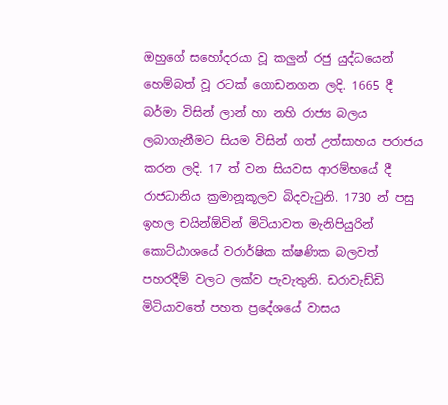ඔහුගේ සහෝදරයා වූ කලුන් රජු යුද්ධයෙන් හෙම්බත් වූ රටක් ගොඩනගන ලදි. 1665 දී බර්මා විසින් ලාන් හා නහි රාජ්‍ය බලය ලබාගැනීමට සියම විසින් ගත් උත්සාහය පරාජය කරන ලදි. 17 ත් වන සියවස ආරම්භයේ දී රාජධානිය ක්‍රමානූකූලව බිදවැටුනි. 1730 න් පසු ඉහල චයින්ඕවින් මිටියාවත මැනිපියුරින් කොට්ඨාශයේ වරාර්ෂික ක්ෂණික බලවත් පහරදීම් වලට ලක්ව පැවැතුනි. ඩරාවැඩ්ඩි මිටියා‍වතේ පහත ප්‍රදේශයේ වාසය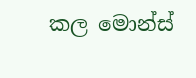කල මොන්ස්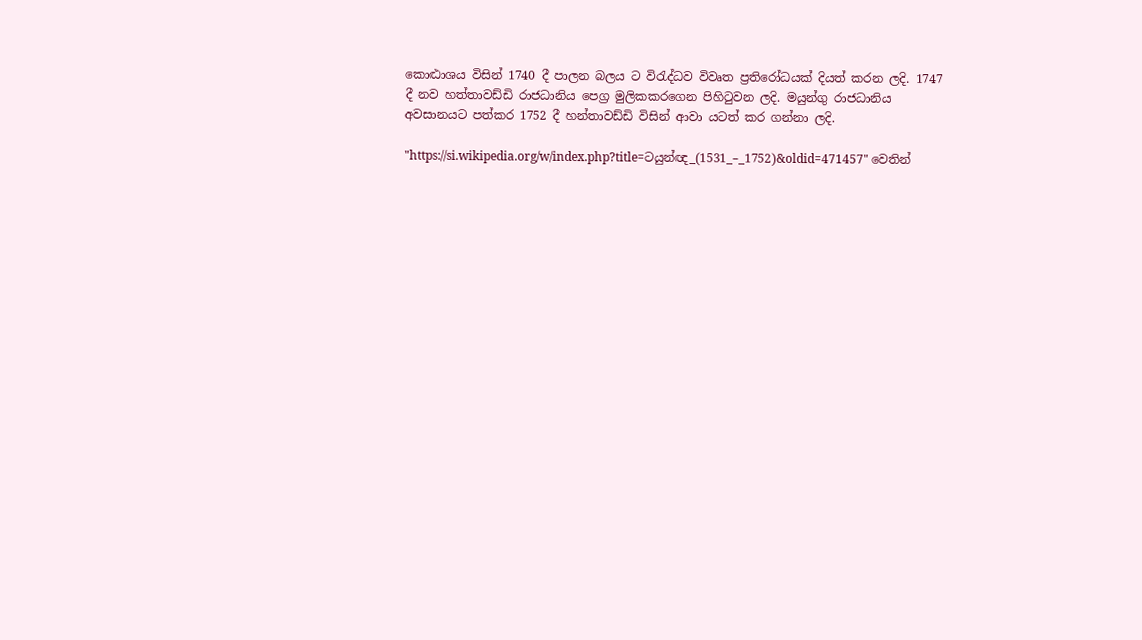කොට්‍ඨාශය විසින් 1740 දී පාලන බලය ට විරැද්ධව විවෘත ප්‍රතිරෝධයක් දියත් කරන ලදි. 1747 දී නව හත්තාවඩ්ඩි රාජධානිය පෙග්‍ර මුලිකකරගෙන පිහිටුවන ලදි. මයුන්ගු රාජධානිය අවසානයට පත්කර 1752 දී හන්තාවඩ්ඩි විසින් ආවා යටත් කර ගන්නා ලදි.

"https://si.wikipedia.org/w/index.php?title=ටයුන්ඥ_(1531_–_1752)&oldid=471457" වෙතින්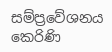සම්ප්‍රවේශනය කෙරිණි